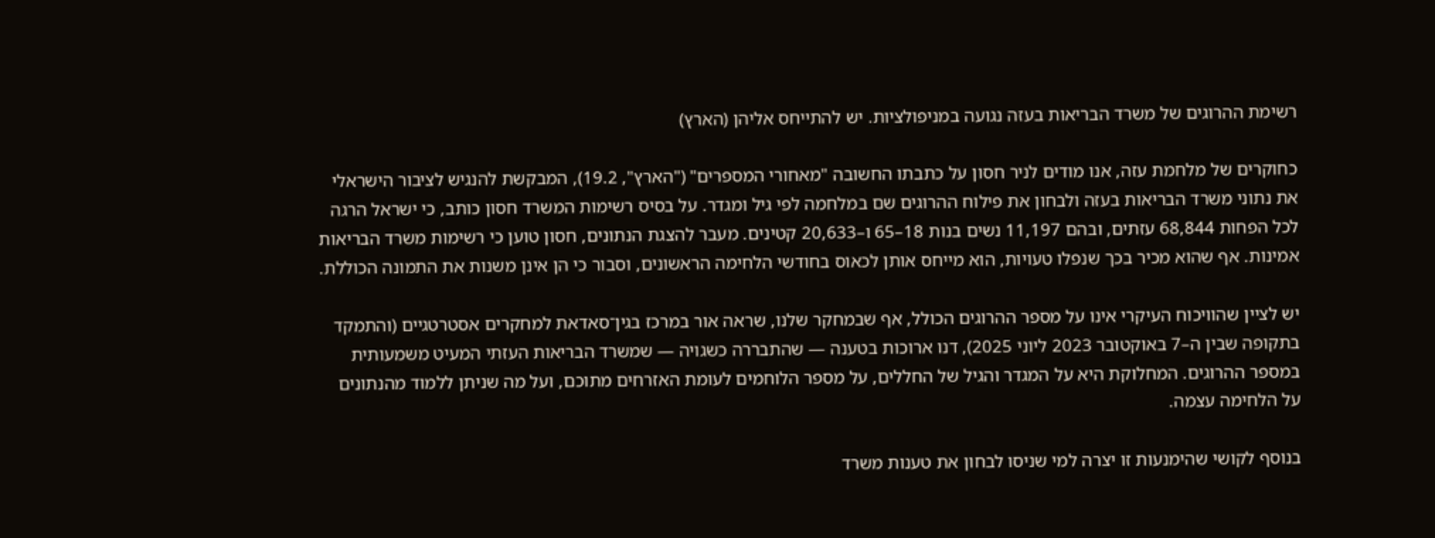רשימת ההרוגים של משרד הבריאות בעזה נגועה במניפולציות. יש להתייחס אליהן (הארץ)

כחוקרים של מלחמת עזה, אנו מודים לניר חסון על כתבתו החשובה "מאחורי המספרים" ("הארץ", 19.2), המבקשת להנגיש לציבור הישראלי את נתוני משרד הבריאות בעזה ולבחון את פילוח ההרוגים שם במלחמה לפי גיל ומגדר. על בסיס רשימות המשרד חסון כותב, כי ישראל הרגה לכל הפחות 68,844 עזתים, ובהם 11,197 נשים בנות 18–65 ו–20,633 קטינים. מעבר להצגת הנתונים, חסון טוען כי רשימות משרד הבריאות אמינות. אף שהוא מכיר בכך שנפלו טעויות, הוא מייחס אותן לכאוס בחודשי הלחימה הראשונים, וסבור כי הן אינן משנות את התמונה הכוללת.

יש לציין שהוויכוח העיקרי אינו על מספר ההרוגים הכולל, אף שבמחקר שלנו, שראה אור במרכז בגין־סאדאת למחקרים אסטרטגיים (והתמקד בתקופה שבין ה–7 באוקטובר 2023 ליוני 2025), דנו ארוכות בטענה — שהתבררה כשגויה — שמשרד הבריאות העזתי המעיט משמעותית במספר ההרוגים. המחלוקת היא על המגדר והגיל של החללים, על מספר הלוחמים לעומת האזרחים מתוכם, ועל מה שניתן ללמוד מהנתונים על הלחימה עצמה.

בנוסף לקושי שהימנעות זו יצרה למי שניסו לבחון את טענות משרד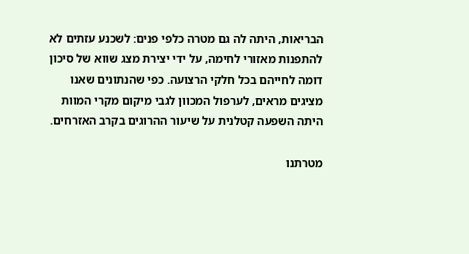הבריאות, היתה לה גם מטרה כלפי פנים: לשכנע עזתים לא להתפנות מאזורי לחימה, על ידי יצירת מצג שווא של סיכון דומה לחייהם בכל חלקי הרצועה. כפי שהנתונים שאנו מציגים מראים, לערפול המכוון לגבי מיקום מקרי המוות היתה השפעה קטלנית על שיעור ההרוגים בקרב האזרחים.

מטרתנו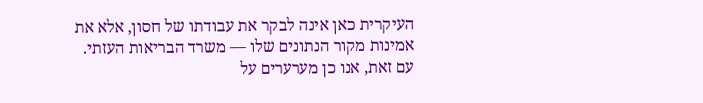העיקרית כאן אינה לבקר את עבודתו של חסון, אלא את אמינות מקור הנתונים שלו — משרד הבריאות העזתי. עם זאת, אנו כן מערערים על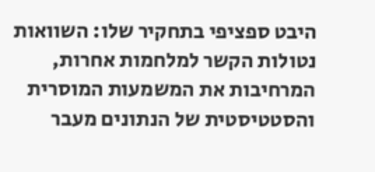היבט ספציפי בתחקיר שלו: השוואות נטולות הקשר למלחמות אחרות, המרחיבות את המשמעות המוסרית והסטטיסטית של הנתונים מעבר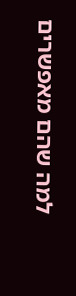למה שהם מאפשרים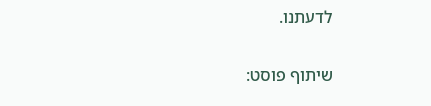לדעתנו.

שיתוף פוסט: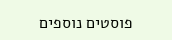פוסטים נוספים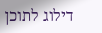דילוג לתוכן